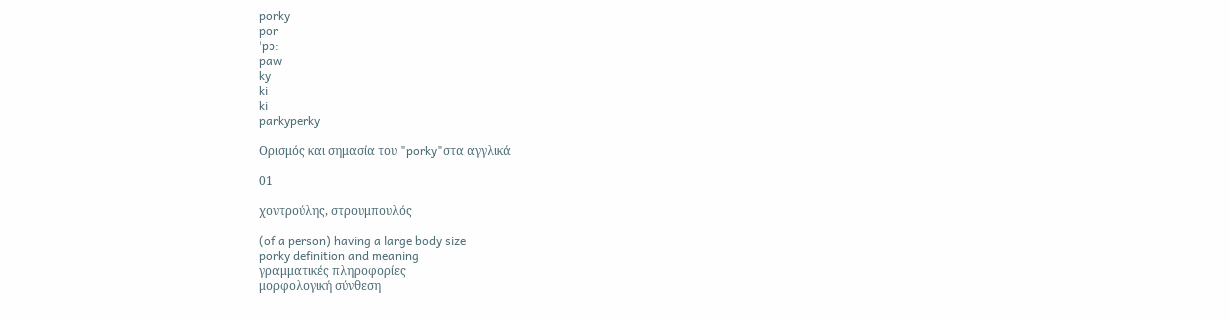porky
por
ˈpɔ:
paw
ky
ki
ki
parkyperky

Ορισμός και σημασία του "porky"στα αγγλικά

01

χοντρούλης, στρουμπουλός

(of a person) having a large body size
porky definition and meaning
γραμματικές πληροφορίες
μορφολογική σύνθεση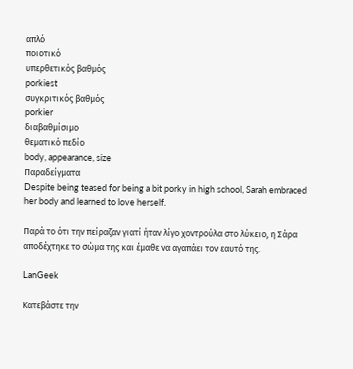απλό
ποιοτικό
υπερθετικός βαθμός
porkiest
συγκριτικός βαθμός
porkier
διαβαθμίσιμο
θεματικό πεδίο
body, appearance, size
Παραδείγματα
Despite being teased for being a bit porky in high school, Sarah embraced her body and learned to love herself.

Παρά το ότι την πείραζαν γιατί ήταν λίγο χοντρούλα στο λύκειο, η Σάρα αποδέχτηκε το σώμα της και έμαθε να αγαπάει τον εαυτό της.

LanGeek

Κατεβάστε την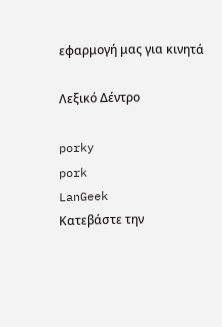εφαρμογή μας για κινητά

Λεξικό Δέντρο

porky
pork
LanGeek
Κατεβάστε την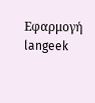Εφαρμογή
langeek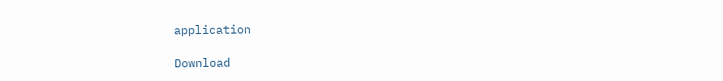application

Download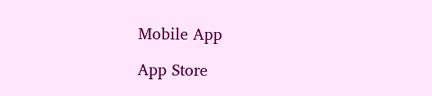Mobile App

App Store